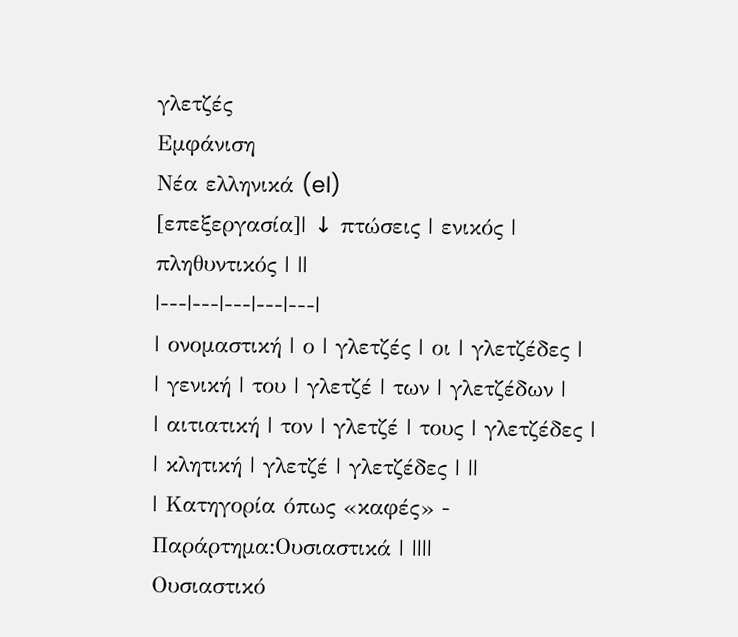γλετζές
Εμφάνιση
Νέα ελληνικά (el)
[επεξεργασία]| ↓ πτώσεις | ενικός | πληθυντικός | ||
|---|---|---|---|---|
| ονομαστική | ο | γλετζές | οι | γλετζέδες |
| γενική | του | γλετζέ | των | γλετζέδων |
| αιτιατική | τον | γλετζέ | τους | γλετζέδες |
| κλητική | γλετζέ | γλετζέδες | ||
| Κατηγορία όπως «καφές» - Παράρτημα:Ουσιαστικά | ||||
Ουσιαστικό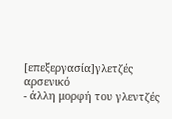[επεξεργασία]γλετζές αρσενικό
- άλλη μορφή του γλεντζές